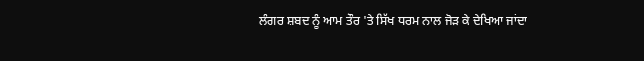ਲੰਗਰ ਸ਼ਬਦ ਨੂੰ ਆਮ ਤੌਰ 'ਤੇ ਸਿੱਖ ਧਰਮ ਨਾਲ ਜੋੜ ਕੇ ਦੇਖਿਆ ਜਾਂਦਾ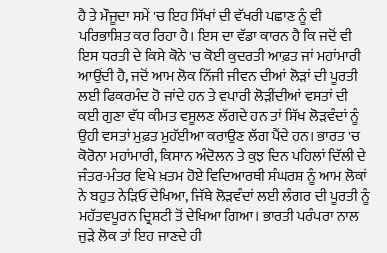ਹੈ ਤੇ ਮੌਜੂਦਾ ਸਮੇਂ 'ਚ ਇਹ ਸਿੱਖਾਂ ਦੀ ਵੱਖਰੀ ਪਛਾਣ ਨੂੰ ਵੀ ਪਰਿਭਾਸ਼ਿਤ ਕਰ ਰਿਹਾ ਹੈ। ਇਸ ਦਾ ਵੱਡਾ ਕਾਰਨ ਹੈ ਕਿ ਜਦੋਂ ਵੀ ਇਸ ਧਰਤੀ ਦੇ ਕਿਸੇ ਕੋਨੇ 'ਚ ਕੋਈ ਕੁਦਰਤੀ ਆਫ਼ਤ ਜਾਂ ਮਹਾਂਮਾਰੀ ਆਉਂਦੀ ਹੈ, ਜਦੋਂ ਆਮ ਲੋਕ ਨਿੱਜੀ ਜੀਵਨ ਦੀਆਂ ਲੋੜਾਂ ਦੀ ਪੂਰਤੀ ਲਈ ਫਿਕਰਮੰਦ ਹੋ ਜਾਂਦੇ ਹਨ ਤੇ ਵਪਾਰੀ ਲੋੜੀਂਦੀਆਂ ਵਸਤਾਂ ਦੀ ਕਈ ਗੁਣਾ ਵੱਧ ਕੀਮਤ ਵਸੂਲਣ ਲੱਗਦੇ ਹਨ ਤਾਂ ਸਿੱਖ ਲੋੜਵੰਦਾਂ ਨੂੰ ਉਹੀ ਵਸਤਾਂ ਮੁਫ਼ਤ ਮੁਹੱਈਆ ਕਰਾਉਣ ਲੱਗ ਪੈਂਦੇ ਹਨ। ਭਾਰਤ 'ਚ ਕੋਰੋਨਾ ਮਹਾਂਮਾਰੀ, ਕਿਸਾਨ ਅੰਦੋਲਨ ਤੇ ਕੁਝ ਦਿਨ ਪਹਿਲਾਂ ਦਿੱਲੀ ਦੇ ਜੰਤਰ-ਮੰਤਰ ਵਿਖੇ ਖ਼ਤਮ ਹੋਏ ਵਿਦਿਆਰਥੀ ਸੰਘਰਸ਼ ਨੂੰ ਆਮ ਲੋਕਾਂ ਨੇ ਬਹੁਤ ਨੇੜਿਓਂ ਦੇਖਿਆ, ਜਿੱਥੇ ਲੋੜਵੰਦਾਂ ਲਈ ਲੰਗਰ ਦੀ ਪੂਰਤੀ ਨੂੰ ਮਹੱਤਵਪੂਰਨ ਦ੍ਰਿਸ਼ਟੀ ਤੋਂ ਦੇਖਿਆ ਗਿਆ। ਭਾਰਤੀ ਪਰੰਪਰਾ ਨਾਲ ਜੁੜੇ ਲੋਕ ਤਾਂ ਇਹ ਜਾਣਦੇ ਹੀ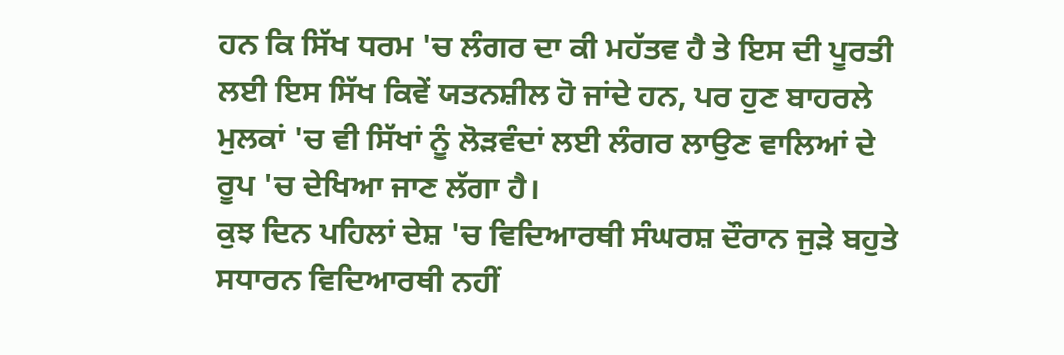ਹਨ ਕਿ ਸਿੱਖ ਧਰਮ 'ਚ ਲੰਗਰ ਦਾ ਕੀ ਮਹੱਤਵ ਹੈ ਤੇ ਇਸ ਦੀ ਪੂਰਤੀ ਲਈ ਇਸ ਸਿੱਖ ਕਿਵੇਂ ਯਤਨਸ਼ੀਲ ਹੋ ਜਾਂਦੇ ਹਨ, ਪਰ ਹੁਣ ਬਾਹਰਲੇ ਮੁਲਕਾਂ 'ਚ ਵੀ ਸਿੱਖਾਂ ਨੂੰ ਲੋੜਵੰਦਾਂ ਲਈ ਲੰਗਰ ਲਾਉਣ ਵਾਲਿਆਂ ਦੇ ਰੂਪ 'ਚ ਦੇਖਿਆ ਜਾਣ ਲੱਗਾ ਹੈ।
ਕੁਝ ਦਿਨ ਪਹਿਲਾਂ ਦੇਸ਼ 'ਚ ਵਿਦਿਆਰਥੀ ਸੰਘਰਸ਼ ਦੌਰਾਨ ਜੁੜੇ ਬਹੁਤੇ ਸਧਾਰਨ ਵਿਦਿਆਰਥੀ ਨਹੀਂ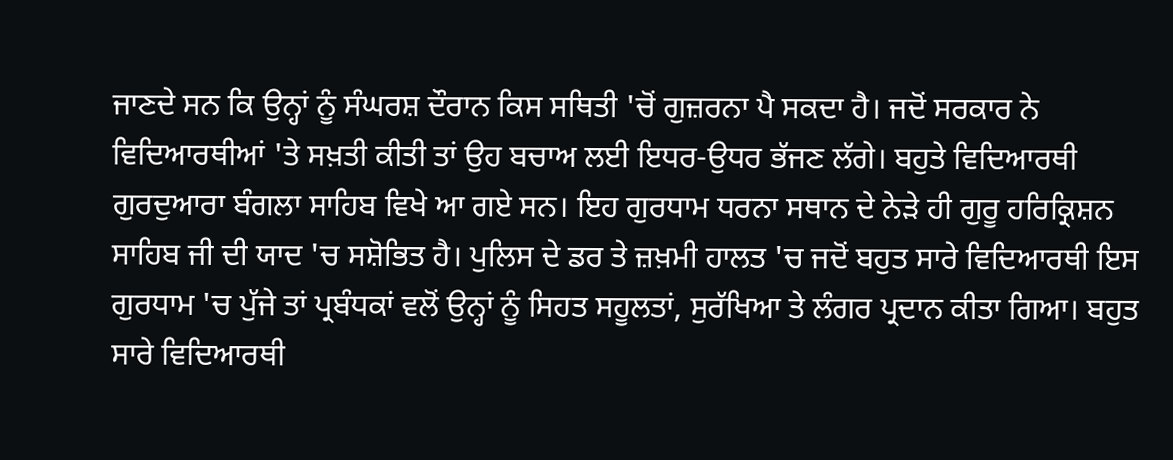ਜਾਣਦੇ ਸਨ ਕਿ ਉਨ੍ਹਾਂ ਨੂੰ ਸੰਘਰਸ਼ ਦੌਰਾਨ ਕਿਸ ਸਥਿਤੀ 'ਚੋਂ ਗੁਜ਼ਰਨਾ ਪੈ ਸਕਦਾ ਹੈ। ਜਦੋਂ ਸਰਕਾਰ ਨੇ ਵਿਦਿਆਰਥੀਆਂ 'ਤੇ ਸਖ਼ਤੀ ਕੀਤੀ ਤਾਂ ਉਹ ਬਚਾਅ ਲਈ ਇਧਰ-ਉਧਰ ਭੱਜਣ ਲੱਗੇ। ਬਹੁਤੇ ਵਿਦਿਆਰਥੀ ਗੁਰਦੁਆਰਾ ਬੰਗਲਾ ਸਾਹਿਬ ਵਿਖੇ ਆ ਗਏ ਸਨ। ਇਹ ਗੁਰਧਾਮ ਧਰਨਾ ਸਥਾਨ ਦੇ ਨੇੜੇ ਹੀ ਗੁਰੂ ਹਰਿਕ੍ਰਿਸ਼ਨ ਸਾਹਿਬ ਜੀ ਦੀ ਯਾਦ 'ਚ ਸਸ਼ੋਭਿਤ ਹੈ। ਪੁਲਿਸ ਦੇ ਡਰ ਤੇ ਜ਼ਖ਼ਮੀ ਹਾਲਤ 'ਚ ਜਦੋਂ ਬਹੁਤ ਸਾਰੇ ਵਿਦਿਆਰਥੀ ਇਸ ਗੁਰਧਾਮ 'ਚ ਪੁੱਜੇ ਤਾਂ ਪ੍ਰਬੰਧਕਾਂ ਵਲੋਂ ਉਨ੍ਹਾਂ ਨੂੰ ਸਿਹਤ ਸਹੂਲਤਾਂ, ਸੁਰੱਖਿਆ ਤੇ ਲੰਗਰ ਪ੍ਰਦਾਨ ਕੀਤਾ ਗਿਆ। ਬਹੁਤ ਸਾਰੇ ਵਿਦਿਆਰਥੀ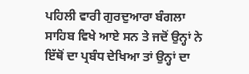ਪਹਿਲੀ ਵਾਰੀ ਗੁਰਦੁਆਰਾ ਬੰਗਲਾ ਸਾਹਿਬ ਵਿਖੇ ਆਏ ਸਨ ਤੇ ਜਦੋਂ ਉਨ੍ਹਾਂ ਨੇ ਇੱਥੋਂ ਦਾ ਪ੍ਰਬੰਧ ਦੇਖਿਆ ਤਾਂ ਉਨ੍ਹਾਂ ਦਾ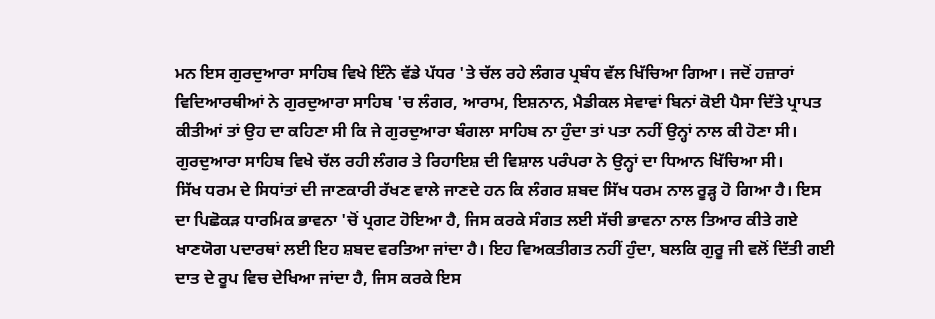ਮਨ ਇਸ ਗੁਰਦੁਆਰਾ ਸਾਹਿਬ ਵਿਖੇ ਇੰਨੇ ਵੱਡੇ ਪੱਧਰ 'ਤੇ ਚੱਲ ਰਹੇ ਲੰਗਰ ਪ੍ਰਬੰਧ ਵੱਲ ਖਿੱਚਿਆ ਗਿਆ। ਜਦੋਂ ਹਜ਼ਾਰਾਂ ਵਿਦਿਆਰਥੀਆਂ ਨੇ ਗੁਰਦੁਆਰਾ ਸਾਹਿਬ 'ਚ ਲੰਗਰ, ਆਰਾਮ, ਇਸ਼ਨਾਨ, ਮੈਡੀਕਲ ਸੇਵਾਵਾਂ ਬਿਨਾਂ ਕੋਈ ਪੈਸਾ ਦਿੱਤੇ ਪ੍ਰਾਪਤ ਕੀਤੀਆਂ ਤਾਂ ਉਹ ਦਾ ਕਹਿਣਾ ਸੀ ਕਿ ਜੇ ਗੁਰਦੁਆਰਾ ਬੰਗਲਾ ਸਾਹਿਬ ਨਾ ਹੁੰਦਾ ਤਾਂ ਪਤਾ ਨਹੀਂ ਉਨ੍ਹਾਂ ਨਾਲ ਕੀ ਹੋਣਾ ਸੀ। ਗੁਰਦੁਆਰਾ ਸਾਹਿਬ ਵਿਖੇ ਚੱਲ ਰਹੀ ਲੰਗਰ ਤੇ ਰਿਹਾਇਸ਼ ਦੀ ਵਿਸ਼ਾਲ ਪਰੰਪਰਾ ਨੇ ਉਨ੍ਹਾਂ ਦਾ ਧਿਆਨ ਖਿੱਚਿਆ ਸੀ।
ਸਿੱਖ ਧਰਮ ਦੇ ਸਿਧਾਂਤਾਂ ਦੀ ਜਾਣਕਾਰੀ ਰੱਖਣ ਵਾਲੇ ਜਾਣਦੇ ਹਨ ਕਿ ਲੰਗਰ ਸ਼ਬਦ ਸਿੱਖ ਧਰਮ ਨਾਲ ਰੂੜ੍ਹ ਹੋ ਗਿਆ ਹੈ। ਇਸ ਦਾ ਪਿਛੋਕੜ ਧਾਰਮਿਕ ਭਾਵਨਾ 'ਚੋਂ ਪ੍ਰਗਟ ਹੋਇਆ ਹੈ, ਜਿਸ ਕਰਕੇ ਸੰਗਤ ਲਈ ਸੱਚੀ ਭਾਵਨਾ ਨਾਲ ਤਿਆਰ ਕੀਤੇ ਗਏ ਖਾਣਯੋਗ ਪਦਾਰਥਾਂ ਲਈ ਇਹ ਸ਼ਬਦ ਵਰਤਿਆ ਜਾਂਦਾ ਹੈ। ਇਹ ਵਿਅਕਤੀਗਤ ਨਹੀਂ ਹੁੰਦਾ, ਬਲਕਿ ਗੁਰੂ ਜੀ ਵਲੋਂ ਦਿੱਤੀ ਗਈ ਦਾਤ ਦੇ ਰੂਪ ਵਿਚ ਦੇਖਿਆ ਜਾਂਦਾ ਹੈ, ਜਿਸ ਕਰਕੇ ਇਸ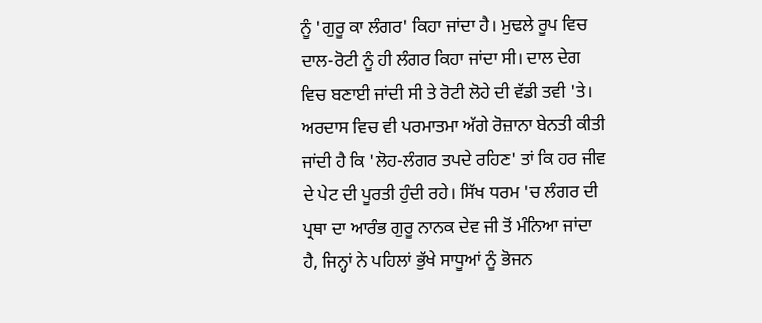ਨੂੰ 'ਗੁਰੂ ਕਾ ਲੰਗਰ' ਕਿਹਾ ਜਾਂਦਾ ਹੈ। ਮੁਢਲੇ ਰੂਪ ਵਿਚ ਦਾਲ-ਰੋਟੀ ਨੂੰ ਹੀ ਲੰਗਰ ਕਿਹਾ ਜਾਂਦਾ ਸੀ। ਦਾਲ ਦੇਗ ਵਿਚ ਬਣਾਈ ਜਾਂਦੀ ਸੀ ਤੇ ਰੋਟੀ ਲੋਹੇ ਦੀ ਵੱਡੀ ਤਵੀ 'ਤੇ। ਅਰਦਾਸ ਵਿਚ ਵੀ ਪਰਮਾਤਮਾ ਅੱਗੇ ਰੋਜ਼ਾਨਾ ਬੇਨਤੀ ਕੀਤੀ ਜਾਂਦੀ ਹੈ ਕਿ 'ਲੋਹ-ਲੰਗਰ ਤਪਦੇ ਰਹਿਣ' ਤਾਂ ਕਿ ਹਰ ਜੀਵ ਦੇ ਪੇਟ ਦੀ ਪੂਰਤੀ ਹੁੰਦੀ ਰਹੇ। ਸਿੱਖ ਧਰਮ 'ਚ ਲੰਗਰ ਦੀ ਪ੍ਰਥਾ ਦਾ ਆਰੰਭ ਗੁਰੂ ਨਾਨਕ ਦੇਵ ਜੀ ਤੋਂ ਮੰਨਿਆ ਜਾਂਦਾ ਹੈ, ਜਿਨ੍ਹਾਂ ਨੇ ਪਹਿਲਾਂ ਭੁੱਖੇ ਸਾਧੂਆਂ ਨੂੰ ਭੋਜਨ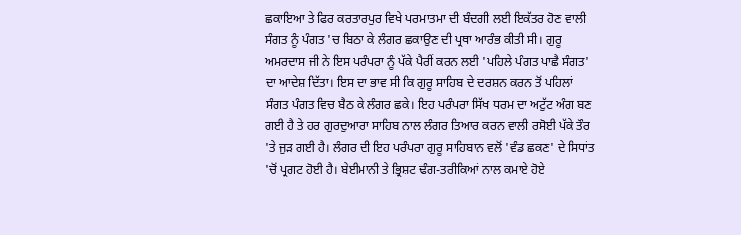ਛਕਾਇਆ ਤੇ ਫਿਰ ਕਰਤਾਰਪੁਰ ਵਿਖੇ ਪਰਮਾਤਮਾ ਦੀ ਬੰਦਗੀ ਲਈ ਇਕੱਤਰ ਹੋਣ ਵਾਲੀ ਸੰਗਤ ਨੂੰ ਪੰਗਤ 'ਚ ਬਿਠਾ ਕੇ ਲੰਗਰ ਛਕਾਉਣ ਦੀ ਪ੍ਰਥਾ ਆਰੰਭ ਕੀਤੀ ਸੀ। ਗੁਰੂ ਅਮਰਦਾਸ ਜੀ ਨੇ ਇਸ ਪਰੰਪਰਾ ਨੂੰ ਪੱਕੇ ਪੈਰੀਂ ਕਰਨ ਲਈ 'ਪਹਿਲੇ ਪੰਗਤ ਪਾਛੈ ਸੰਗਤ' ਦਾ ਆਦੇਸ਼ ਦਿੱਤਾ। ਇਸ ਦਾ ਭਾਵ ਸੀ ਕਿ ਗੁਰੂ ਸਾਹਿਬ ਦੇ ਦਰਸ਼ਨ ਕਰਨ ਤੋਂ ਪਹਿਲਾਂ ਸੰਗਤ ਪੰਗਤ ਵਿਚ ਬੈਠ ਕੇ ਲੰਗਰ ਛਕੇ। ਇਹ ਪਰੰਪਰਾ ਸਿੱਖ ਧਰਮ ਦਾ ਅਟੁੱਟ ਅੰਗ ਬਣ ਗਈ ਹੈ ਤੇ ਹਰ ਗੁਰਦੁਆਰਾ ਸਾਹਿਬ ਨਾਲ ਲੰਗਰ ਤਿਆਰ ਕਰਨ ਵਾਲੀ ਰਸੋਈ ਪੱਕੇ ਤੌਰ 'ਤੇ ਜੁੜ ਗਈ ਹੈ। ਲੰਗਰ ਦੀ ਇਹ ਪਰੰਪਰਾ ਗੁਰੂ ਸਾਹਿਬਾਨ ਵਲੋਂ 'ਵੰਡ ਛਕਣ' ਦੇ ਸਿਧਾਂਤ 'ਚੋਂ ਪ੍ਰਗਟ ਹੋਈ ਹੈ। ਬੇਈਮਾਨੀ ਤੇ ਭ੍ਰਿਸ਼ਟ ਢੰਗ-ਤਰੀਕਿਆਂ ਨਾਲ ਕਮਾਏ ਹੋਏ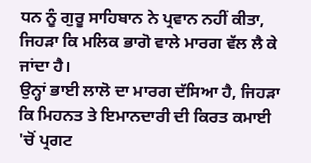ਧਨ ਨੂੰ ਗੁਰੂ ਸਾਹਿਬਾਨ ਨੇ ਪ੍ਰਵਾਨ ਨਹੀਂ ਕੀਤਾ, ਜਿਹੜਾ ਕਿ ਮਲਿਕ ਭਾਗੋ ਵਾਲੇ ਮਾਰਗ ਵੱਲ ਲੈ ਕੇ ਜਾਂਦਾ ਹੈ।
ਉਨ੍ਹਾਂ ਭਾਈ ਲਾਲੋ ਦਾ ਮਾਰਗ ਦੱਸਿਆ ਹੈ, ਜਿਹੜਾ ਕਿ ਮਿਹਨਤ ਤੇ ਇਮਾਨਦਾਰੀ ਦੀ ਕਿਰਤ ਕਮਾਈ 'ਚੋਂ ਪ੍ਰਗਟ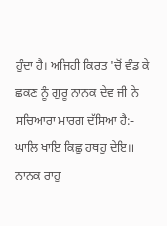ਹੁੰਦਾ ਹੈ। ਅਜਿਹੀ ਕਿਰਤ 'ਚੋਂ ਵੰਡ ਕੇ ਛਕਣ ਨੂੰ ਗੁਰੂ ਨਾਨਕ ਦੇਵ ਜੀ ਨੇ ਸਚਿਆਰਾ ਮਾਰਗ ਦੱਸਿਆ ਹੈ:-
ਘਾਲਿ ਖਾਇ ਕਿਛੁ ਹਥਹੁ ਦੇਇ॥
ਨਾਨਕ ਰਾਹੁ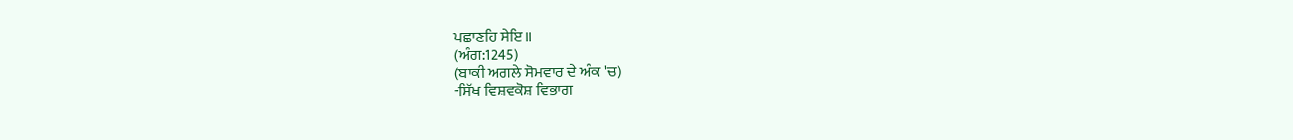ਪਛਾਣਹਿ ਸੇਇ॥
(ਅੰਗ:1245)
(ਬਾਕੀ ਅਗਲੇ ਸੋਮਵਾਰ ਦੇ ਅੰਕ 'ਚ)
-ਸਿੱਖ ਵਿਸ਼ਵਕੋਸ਼ ਵਿਭਾਗ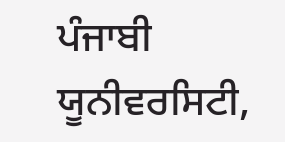ਪੰਜਾਬੀ ਯੂਨੀਵਰਸਿਟੀ,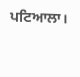ਪਟਿਆਲਾ।